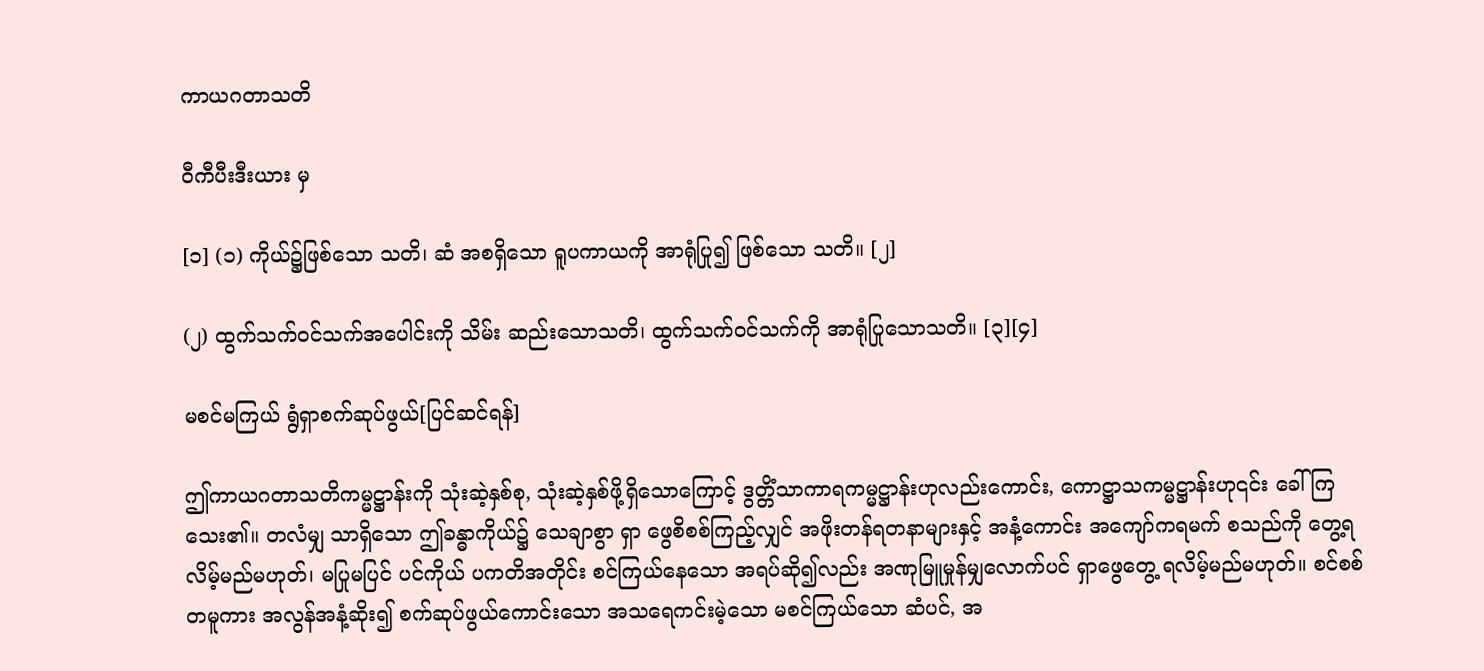ကာယဂတာသတိ

ဝီကီပီးဒီးယား မှ

[၁] (၁) ကိုယ်၌ဖြစ်သော သတိ၊ ဆံ အစရှိသော ရူပကာယကို အာရုံပြု၍ ဖြစ်သော သတိ။ [၂]

(၂) ထွက်သက်ဝင်သက်အပေါင်းကို သိမ်း ဆည်းသောသတိ၊ ထွက်သက်ဝင်သက်ကို အာရုံပြုသောသတိ။ [၃][၄]

မစင်မကြယ် ရွံရှာစက်ဆုပ်ဖွယ်[ပြင်ဆင်ရန်]

ဤကာယဂတာသတိကမ္မဋ္ဌာန်းကို သုံးဆဲ့နှစ်စု, သုံးဆဲ့နှစ်ဖို့ရှိသောကြောင့် ဒွတ္တိံသာကာရကမ္မဋ္ဌာန်းဟုလည်းကောင်း, ကောဋ္ဌာသကမ္မဋ္ဌာန်းဟု၎င်း ခေါ်ကြသေး၏။ တလံမျှ သာရှိသော ဤခန္ဓာကိုယ်၌ သေချာစွာ ရှာ ဖွေစိစစ်ကြည့်လျှင် အဖိုးတန်ရတနာများနှင့် အနံ့ကောင်း အကျော်ကရမက် စသည်ကို တွေ့ရလိမ့်မည်မဟုတ်၊ မပြုမပြင် ပင်ကိုယ် ပကတိအတိုင်း စင်ကြယ်နေသော အရပ်ဆို၍လည်း အဏုမြူမှုန်မျှလောက်ပင် ရှာဖွေတွေ့ ရလိမ့်မည်မဟုတ်။ စင်စစ်တမူကား အလွန်အနံ့ဆိုး၍ စက်ဆုပ်ဖွယ်ကောင်းသော အသရေကင်းမဲ့သော မစင်ကြယ်သော ဆံပင်, အ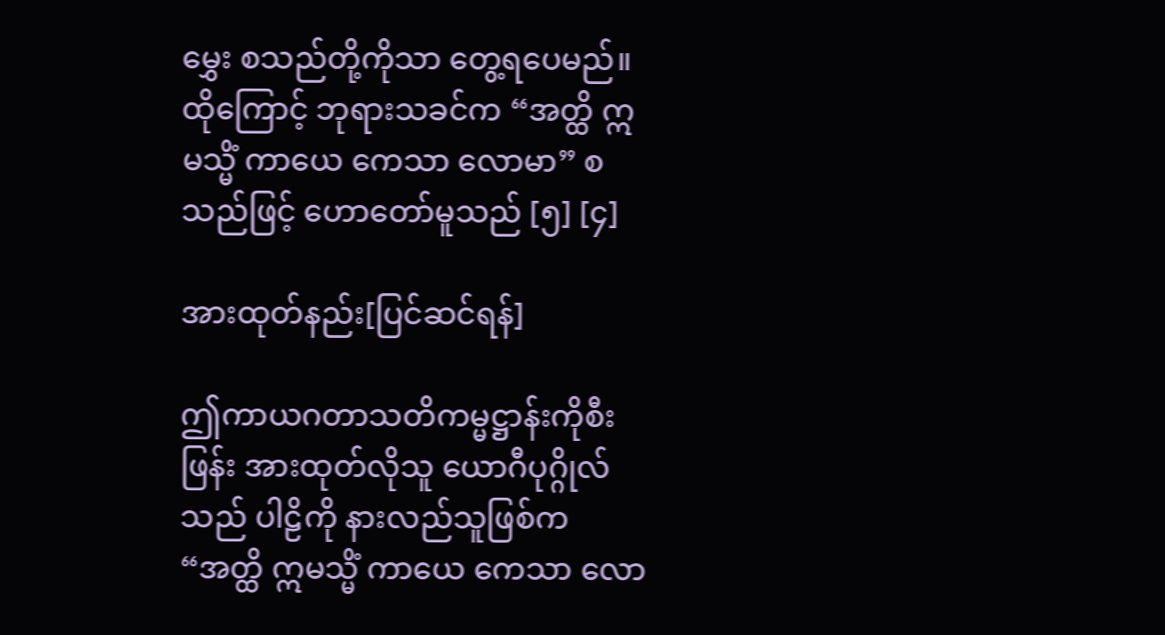မွှေး စသည်တို့ကိုသာ တွေ့ရပေမည်။ ထိုကြောင့် ဘုရားသခင်က “အတ္ထိ ဣမသ္မိံ ကာယေ ကေသာ လောမာ” စသည်ဖြင့် ဟောတော်မူသည် [၅] [၄]

အားထုတ်နည်း[ပြင်ဆင်ရန်]

ဤကာယဂတာသတိကမ္မဋ္ဌာန်းကိုစီးဖြန်း အားထုတ်လိုသူ ယောဂီပုဂ္ဂိုလ်သည် ပါဠိကို နားလည်သူဖြစ်က “အတ္ထိ ဣမသ္မိံ ကာယေ ကေသာ လော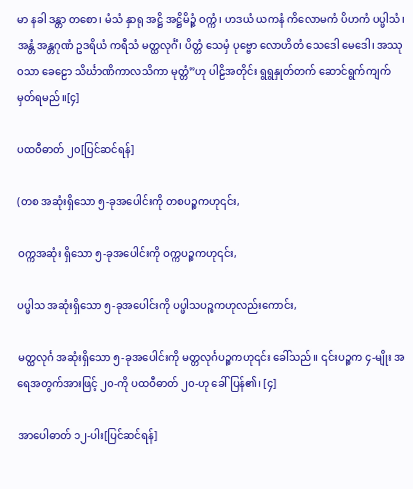မာ နခါ ဒန္တာ တစော၊ မံသံ နှာရု အဋ္ဌိ အဋ္ဌိမိဉ္ဇံ ဝက္ကံ၊ ဟဒယံ ယကနံ ကိလောမကံ ပိဟကံ ပပ္ဖါသံ၊ အန္တံ အန္တဂုဏံ ဥဒရိယံ ကရီသံ မတ္ထလုင်္ဂံ၊ ပိတ္တံ သေမှံ ပုဗ္ဗော လောဟိတံ သေဒေါ မေဒေါ၊ အဿု ဝသာ ခေဠော သိင်္ဃာဏိကာလသိကာ မုတ္တံ”ဟု ပါဠိအတိုင်း ရွရွနှုတ်တက် ဆောင်ရွက်ကျက်မှတ်ရမည်။[၄]

ပထဝီဓာတ် ၂၀[ပြင်ဆင်ရန်]

(တစ အဆုံးရှိသော ၅-ခုအပေါင်းကို တစပဉ္စကဟု၎င်း,

ဝက္ကအဆုံး ရှိသော ၅-ခုအပေါင်းကို ဝက္ကပဉ္စကဟု၎င်း,

ပပ္ဖါသ အဆုံးရှိသော ၅-ခုအပေါင်းကို ပပ္ဖါသပဉ္စကဟုလည်းကောင်း,

မတ္ထလုင်္ဂ အဆုံးရှိသော ၅-ခုအပေါင်းကို မတ္တလုင်္ဂပဉ္စကဟု၎င်း ခေါ်သည်။ ၎င်းပဉ္စက ၄-မျိုး အရေအတွက်အားဖြင့် ၂၀-ကို ပထဝီဓာတ် ၂၀-ဟု ခေါ် ပြန်၏၊ [၄]

အာပေါဓာတ် ၁၂-ပါး[ပြင်ဆင်ရန်]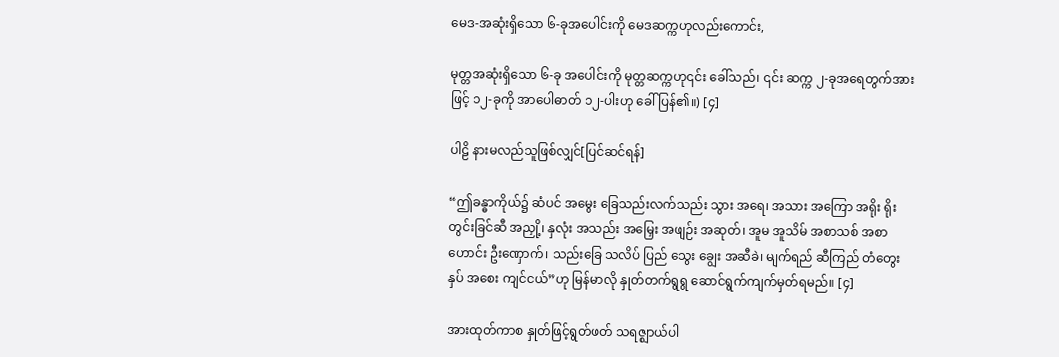မေဒ-အဆုံးရှိသော ၆-ခုအပေါင်းကို မေဒဆက္ကဟုလည်းကောင်း,

မုတ္တအဆုံးရှိသော ၆-ခု အပေါင်းကို မုတ္တဆက္ကဟု၎င်း ခေါ်သည်၊ ၎င်း ဆက္က ၂-ခုအရေတွက်အားဖြင့် ၁၂-ခုကို အာပေါဓာတ် ၁၂-ပါးဟု ခေါ်ပြန်၏။) [၄]

ပါဠိ နားမလည်သူဖြစ်လျှင်[ပြင်ဆင်ရန်]

“ဤခန္ဓာကိုယ်၌ ဆံပင် အမွေး ခြေသည်းလက်သည်း သွား အရေ၊ အသား အကြော အရိုး ရိုးတွင်းခြင်ဆီ အညှို့၊ နှလုံး အသည်း အမြှေး အဖျဉ်း အဆုတ်၊ အူမ အူသိမ် အစာသစ် အစာဟောင်း ဦးဏှောက်၊ သည်းခြေ သလိပ် ပြည် သွေး ချွေး အဆီခဲ၊ မျက်ရည် ဆီကြည် တံတွေး နှပ် အစေး ကျင်ငယ်”ဟု မြန်မာလို နှုတ်တက်ရွရွ ဆောင်ရွက်ကျက်မှတ်ရမည်။ [၄]

အားထုတ်ကာစ နှုတ်ဖြင့်ရွတ်ဖတ် သရဇ္ဈာယ်ပါ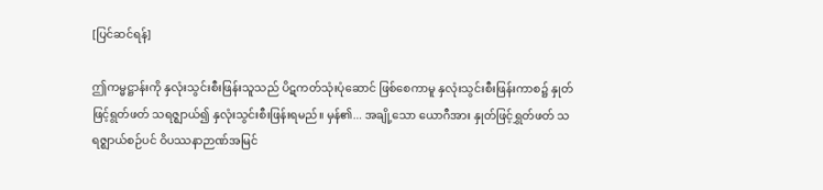[ပြင်ဆင်ရန်]

ဤကမ္မဋ္ဌာန်းကို နှလုံးသွင်းစီးဖြန်းသူသည် ပိဋကတ်သုံးပုံဆောင် ဖြစ်စေကာမူ နှလုံးသွင်းစီးဖြန်းကာစ၌ နှုတ်ဖြင့်ရွတ်ဖတ် သရဇ္ဈာယ်၍ နှလုံးသွင်းစီးဖြန်းရမည်။ မှန်၏... အချို့သော ယောဂီအား နှုတ်ဖြင့်ရွှတ်ဖတ် သရဇ္ဈာယ်စဉ်ပင် ဝိပဿနာဉာဏ်အမြင်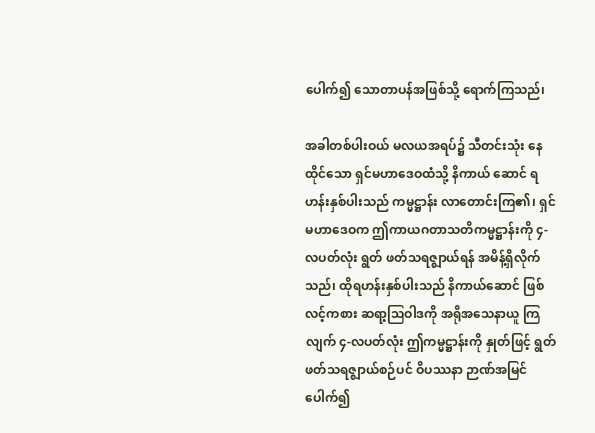ပေါက်၍ သောတာပန်အဖြစ်သို့ ရောက်ကြသည်၊

အခါတစ်ပါးဝယ် မလယအရပ်၌ သီတင်းသုံး နေထိုင်သော ရှင်မဟာဒေဝထံသို့ နိကာယ် ဆောင် ရဟန်းနှစ်ပါးသည် ကမ္မဋ္ဌာန်း လာတောင်းကြ၏၊ ရှင်မဟာဒေဝက ဤကာယဂတာသတိကမ္မဋ္ဌာန်းကို ၄-လပတ်လုံး ရွတ် ဖတ်သရဇ္ဈာယ်ရန် အမိန့်ရှိလိုက်သည်၊ ထိုရဟန်းနှစ်ပါးသည် နိကာယ်ဆောင် ဖြစ်လင့်ကစား ဆရာ့ဩဝါဒကို အရိုအသေနာယူ ကြလျက် ၄-လပတ်လုံး ဤကမ္မဋ္ဌာန်းကို နှုတ်ဖြင့် ရွတ်ဖတ်သရဇ္ဈာယ်စဉ်ပင် ဝိပဿနာ ဉာဏ်အမြင်ပေါက်၍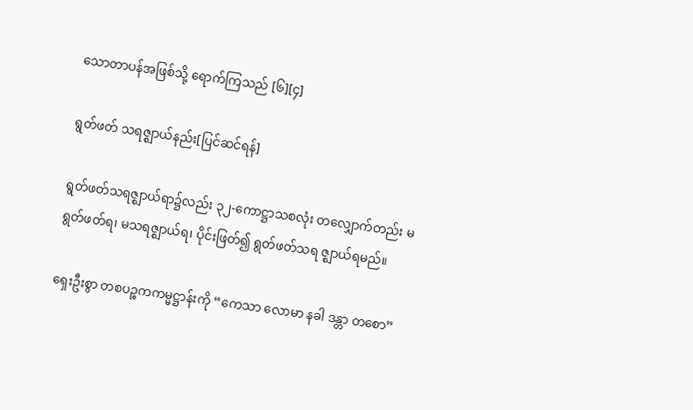သောတာပန်အဖြစ်သို့ ရောက်ကြသည် [၆][၄]

ရွတ်ဖတ် သရဇ္ဈာယ်နည်း[ပြင်ဆင်ရန်]

ရွတ်ဖတ်သရဇ္ဈာယ်ရာ၌လည်း ၃၂-ကောဋ္ဌာသစလုံး တလျှောက်တည်း မရွတ်ဖတ်ရ၊ မသရဇ္ဈာယ်ရ၊ ပိုင်းဖြတ်၍ ရွတ်ဖတ်သရ ဇ္ဈာယ်ရမည်။

ရှေးဦးစွာ တစပဉ္စကကမ္မဋ္ဌာန်းကို “ကေသာ လောမာ နခါ ဒန္တာ တစော”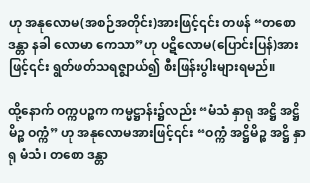ဟု အနုလောမ(အစဉ်အတိုင်း)အားဖြင့်၎င်း တဖန် “တစော ဒန္တာ နခါ လောမာ ကေသာ”ဟု ပဋိလောမ(ပြောင်းပြန်)အားဖြင့်၎င်း ရွတ်ဖတ်သရဇ္ဈာယ်၍ စီးဖြန်းပွါးများရမည်။

ထို့နောက် ဝက္ကပဉ္စက ကမ္မဋ္ဌာန်း၌လည်း “မံသံ နှာရု အဋ္ဌိ အဋ္ဌိမိဉ္စ ဝက္ကံ” ဟု အနုလောမအားဖြင့်၎င်း “ဝက္ကံ အဋ္ဌိမိဉ္စ အဋ္ဌိ နှာရု မံသံ၊ တစော ဒန္တာ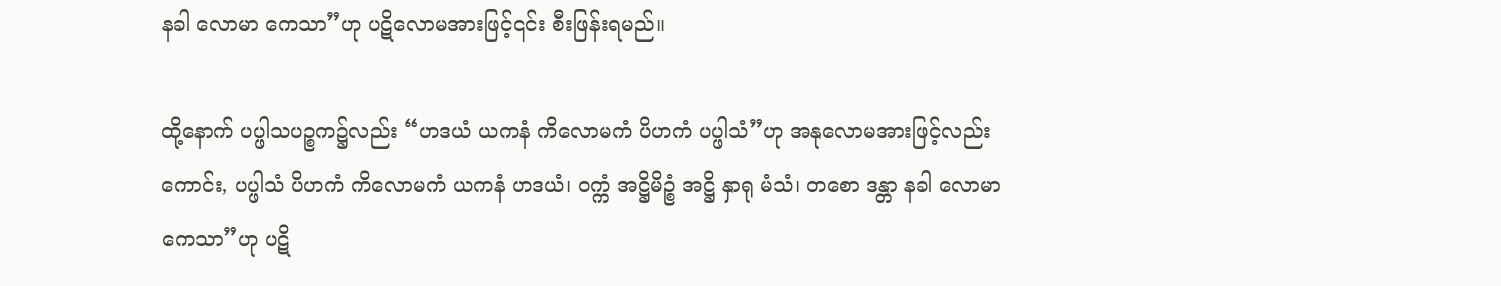နခါ လောမာ ကေသာ”ဟု ပဋိလောမအားဖြင့်၎င်း စီးဖြန်းရမည်။

ထို့နောက် ပပ္ဖါသပဉ္စက၌လည်း “ဟဒယံ ယကနံ ကိလောမကံ ပိဟကံ ပပ္ဖါသံ”ဟု အနုလောမအားဖြင့်လည်းကောင်း, ပပ္ဖါသံ ပိဟကံ ကိလောမကံ ယကနံ ဟဒယံ၊ ဝက္ကံ အဋ္ဌိမိဉ္စံ အဋ္ဌိ နှာရု မံသံ၊ တစော ဒန္တာ နခါ လောမာ ကေသာ”ဟု ပဋိ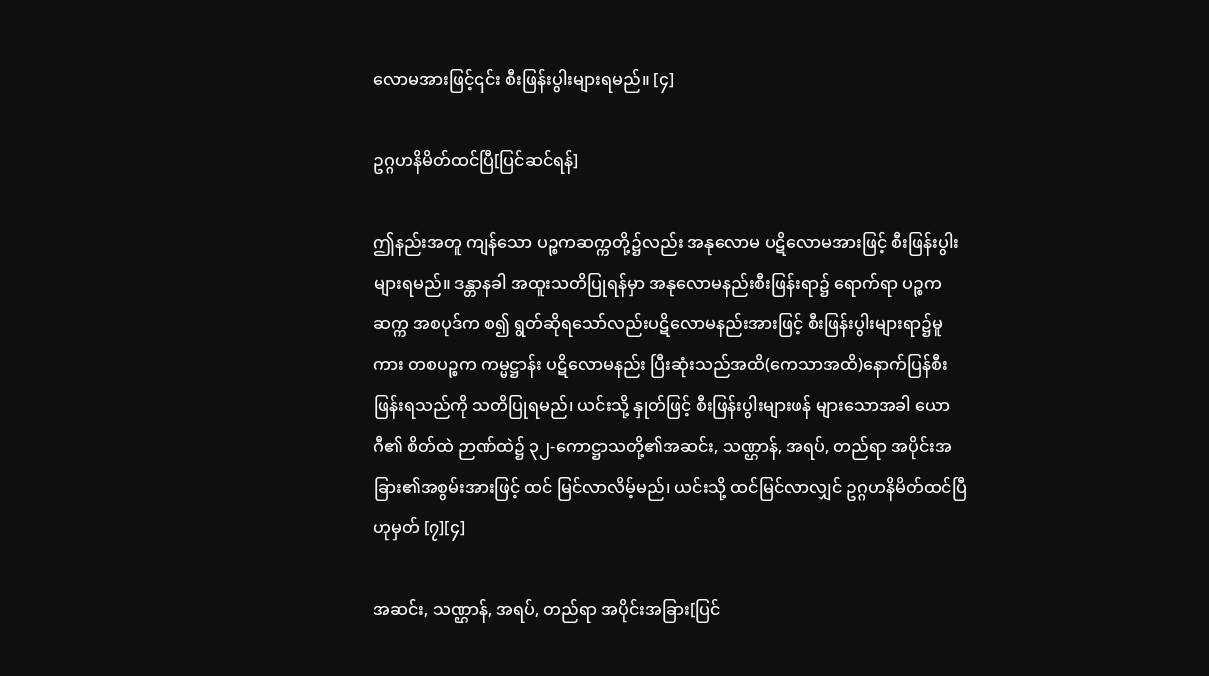လောမအားဖြင့်၎င်း စီးဖြန်းပွါးများရမည်။ [၄]

ဥဂ္ဂဟနိမိတ်ထင်ပြီ[ပြင်ဆင်ရန်]

ဤနည်းအတူ ကျန်သော ပဉ္စကဆက္ကတို့၌လည်း အနုလောမ ပဋိလောမအားဖြင့် စီးဖြန်းပွါးများရမည်။ ဒန္တာနခါ အထူးသတိပြုရန်မှာ အနုလောမနည်းစီးဖြန်းရာ၌ ရောက်ရာ ပဉ္စက ဆက္က အစပုဒ်က စ၍ ရွတ်ဆိုရသော်လည်းပဋိလောမနည်းအားဖြင့် စီးဖြန်းပွါးများရာ၌မူကား တစပဉ္စက ကမ္မဋ္ဌာန်း ပဋိလောမနည်း ပြီးဆုံးသည်အထိ(ကေသာအထိ)နောက်ပြန်စီးဖြန်းရသည်ကို သတိပြုရမည်၊ ယင်းသို့ နှုတ်ဖြင့် စီးဖြန်းပွါးများဖန် များသောအခါ ယောဂီ၏ စိတ်ထဲ ဉာဏ်ထဲ၌ ၃၂-ကောဋ္ဌာသတို့၏အဆင်း, သဏ္ဌာန်, အရပ်, တည်ရာ အပိုင်းအခြား၏အစွမ်းအားဖြင့် ထင် မြင်လာလိမ့်မည်၊ ယင်းသို့ ထင်မြင်လာလျှင် ဥဂ္ဂဟနိမိတ်ထင်ပြီဟုမှတ် [၇][၄]

အဆင်း, သဏ္ဌာန်, အရပ်, တည်ရာ အပိုင်းအခြား[ပြင်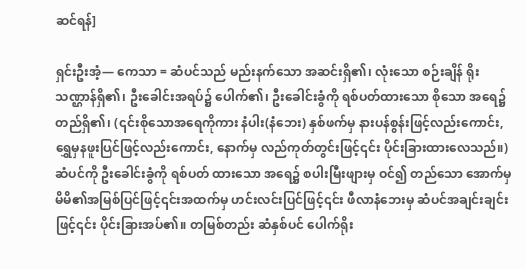ဆင်ရန်]

ရှင်းဦးအံ့— ကေသာ = ဆံပင်သည် မည်းနက်သော အဆင်းရှိ၏၊ လုံးသော စဉ်းချိန် ရိုးသဏ္ဌာန်ရှိ၏၊ ဦးခေါင်းအရပ်၌ ပေါက်၏၊ ဦးခေါင်းခွံကို ရစ်ပတ်ထားသော စိုသော အရေ၌ တည်ရှိ၏၊ (၎င်းစိုသောအရေကိုကား နံပါး(နံဘေး) နှစ်ဖက်မှ နားပန်စွန်းဖြင့်လည်းကောင်း, ရွှေမှနဖူးပြင်ဖြင့်လည်းကောင်း, နောက်မှ လည်ကုတ်တွင်းဖြင့်၎င်း ပိုင်းခြားထားလေသည်။) ဆံပင်ကို ဦးခေါင်းခွံကို ရစ်ပတ် ထားသော အရေ၌ စပါးမြီးဖျားမှ ဝင်၍ တည်သော အောက်မှ မိမိ၏အမြစ်ပြင်ဖြင့်၎င်းအထက်မှ ဟင်းလင်းပြင်ဖြင့်၎င်း ဖီလာနံဘေးမှ ဆံပင်အချင်းချင်းဖြင့်၎င်း ပိုင်းခြားအပ်၏။ တမြစ်တည်း ဆံနှစ်ပင် ပေါက်ရိုး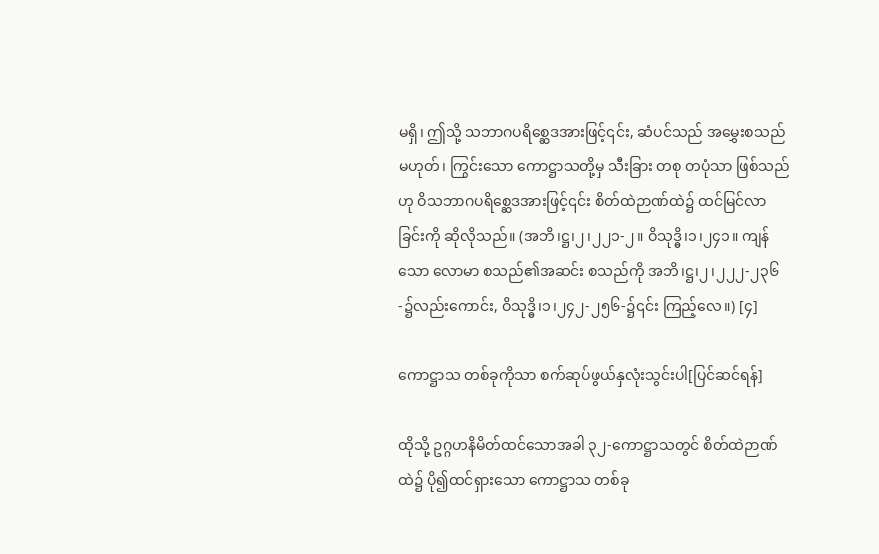မရှိ၊ ဤသို့ သဘာဂပရိစ္ဆေဒအားဖြင့်၎င်း, ဆံပင်သည် အမွှေးစသည် မဟုတ်၊ ကြွင်းသော ကောဋ္ဌာသတို့မှ သီးခြား တစု တပုံသာ ဖြစ်သည်ဟု ဝိသဘာဂပရိစ္ဆေဒအားဖြင့်၎င်း စိတ်ထဲဉာဏ်ထဲ၌ ထင်မြင်လာခြင်းကို ဆိုလိုသည်။ (အဘိ၊ဋ္ဌ၊၂၊၂၂၁-၂။ ဝိသုဒ္ဓိ၊၁၊၂၄၁။ ကျန်သော လောမာ စသည်၏အဆင်း စသည်ကို အဘိ၊ဋ္ဌ၊၂၊၂၂၂-၂၃၆-၌လည်းကောင်း, ဝိသုဒ္ဓိ၊၁၊၂၄၂-၂၅၆-၌၎င်း ကြည့်လေ။) [၄]

ကောဋ္ဌာသ တစ်ခုကိုသာ စက်ဆုပ်ဖွယ်နှလုံးသွင်းပါ[ပြင်ဆင်ရန်]

ထိုသို့ ဥဂ္ဂဟနိမိတ်ထင်သောအခါ ၃၂-ကောဋ္ဌာသတွင် စိတ်ထဲဉာဏ်ထဲ၌ ပို၍ထင်ရှားသော ကောဋ္ဌာသ တစ်ခု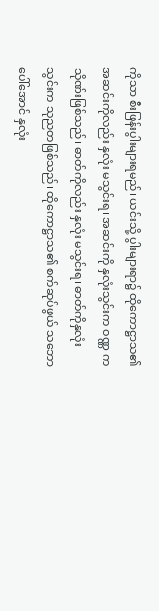ကိုသာ စီးဖြန်းပွါးများရမည်၊ ယင်းသို့ ပွါးများရာ၌ ထိုကောဋ္ဌာသ၏ အဆင်းကိုလည်း နှလုံး မသွင်းရ၊ အဆင်းကို နှလုံးသွင်းက ဝဏ္ဏ ကသိုဏ်းဖြစ်သည်၊ ဓာတ်ကိုလည်း နှလုံး မသွင်းရ၊ ဓာတ်ကိုနှလုံးသွင်းက သုညတဖြစ်သည်၊ ထိုကောဋ္ဌာသ၏ စက်ဆုပ်ဖွယ် သဘောပေါ်အောင် နှလုံး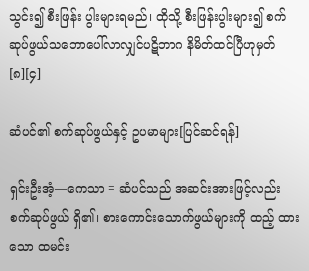သွင်း၍ စီးဖြန်း ပွါးများရမည်၊ ထိုသို့ စီးဖြန်းပွါးများ၍ စက်ဆုပ်ဖွယ်သဘောပေါ်လာလျှင်ပဋိဘာဂ နိမိတ်ထင်ပြီဟုမှတ်[၈][၄]

ဆံပင်၏ စက်ဆုပ်ဖွယ်နှင့် ဥပမာများ[ပြင်ဆင်ရန်]

ရှင်းဦးအံ့—ကေသာ = ဆံပင်သည် အဆင်းအားဖြင့်လည်း စက်ဆုပ်ဖွယ် ရှိ၏၊ စားကောင်းသောက်ဖွယ်များကို ထည့် ထားသော ထမင်း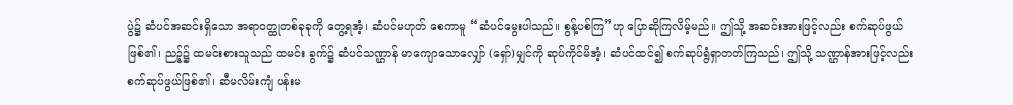ပွဲ၌ ဆံပင်အဆင်းရှိသော အရာဝတ္ထုတစ်ခုခုကို တွေ့ရအံ့၊ ဆံပင်မဟုတ် စေကာမူ “ဆံပင်မွေးပါသည်။ စွန့်ပစ်ကြ”ဟု ပြောဆိုကြလိမ့်မည်။ ဤသို့ အဆင်းအားဖြင့်လည်း စက်ဆုပ်ဖွယ်ဖြစ်၏၊ ညဉ့်၌ ထမင်းစားသူသည် ထမင်း ခွက်၌ ဆံပင်သဏ္ဌာန် မာကျောသောလျှော် (ရှော်)မျှင်ကို ဆုပ်ကိုင်မိအံ့၊ ဆံပင်ထင်၍ စက်ဆုပ်ရွံရှာတတ်ကြသည်၊ ဤသို့ သဏ္ဌာန်အားဖြင့်လည်း စက်ဆုပ်ဖွယ်ဖြစ်၏၊ ဆီမလိမ်းကျံ ပန်းမ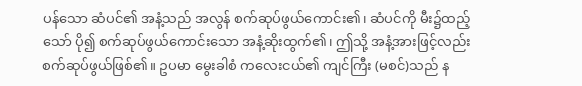ပန်သော ဆံပင်၏ အနံ့သည် အလွန် စက်ဆုပ်ဖွယ်ကောင်း၏၊ ဆံပင်ကို မီး၌ထည့်သော် ပို၍ စက်ဆုပ်ဖွယ်ကောင်းသော အနံ့ဆိုးထွက်၏၊ ဤသို့ အနံ့အားဖြင့်လည်း စက်ဆုပ်ဖွယ်ဖြစ်၏။ ဥပမာ မွေးခါစံ ကလေးငယ်၏ ကျင်ကြီး (မစင်)သည် န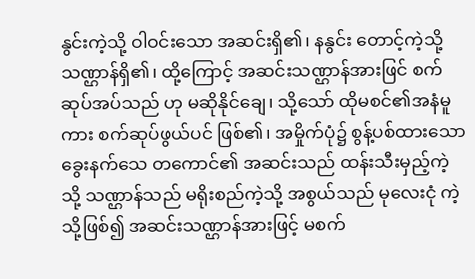နွင်းကဲ့သို့ ဝါဝင်းသော အဆင်းရှိ၏၊ နနွင်း တောင့်ကဲ့သို့ သဏ္ဌာန်ရှိ၏၊ ထို့ကြောင့် အဆင်းသဏ္ဌာန်အားဖြင် စက်ဆုပ်အပ်သည် ဟု မဆိုနိုင်ချေ၊ သို့သော် ထိုမစင်၏အနံမူကား စက်ဆုပ်ဖွယ်ပင် ဖြစ်၏၊ အမှိုက်ပုံ၌ စွန့်ပစ်ထားသော ခွေးနက်သေ တကောင်၏ အဆင်းသည် ထန်းသီးမှည့်ကဲ့သို့ သဏ္ဌာန်သည် မရိုးစည်ကဲ့သို့ အစွယ်သည် မုလေးငုံ ကဲ့သို့ဖြစ်၍ အဆင်းသဏ္ဌာန်အားဖြင့် မစက်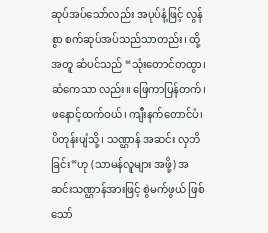ဆုပ်အပ်သော်လည်း အပုပ်နံ့ဖြင့် လွန်စွာ စက်ဆုပ်အပ်သည်သာတည်း၊ ထို့အတူ ဆံပင်သည် “သုံးတောင်တထွာ၊ ဆံကေသာ လည်း။ ဖြေကာပြန်တက်၊ ဖနောင့်ထက်ဝယ်၊ ကျီးနက်တောင်ပံ၊ ပိတုန်းပျံသို့၊ သဏ္ဌာန် အဆင်း လှဘိခြင်း”ဟု (သာမန်လူများ အဖို့) အဆင်းသဏ္ဌာန်အားဖြင့် စွဲမက်ဖွယ် ဖြစ်သော်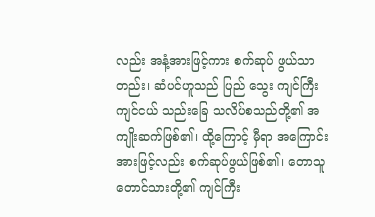လည်း အနံ့အားဖြင့်ကား စက်ဆုပ် ဖွယ်သာတည်း၊ ဆံပင်ဟူသည် ပြည် သွေး ကျင်ကြီး ကျင်ငယ် သည်းခြေ သလိပ်စသည်တို့၏ အကျိုးဆက်ဖြစ်၏၊ ထို့ကြောင့် မှီရာ အကြောင်းအားဖြင့်လည်း စက်ဆုပ်ဖွယ်ဖြစ်၏၊ တောသူတောင်သားတို့၏ ကျင်ကြီး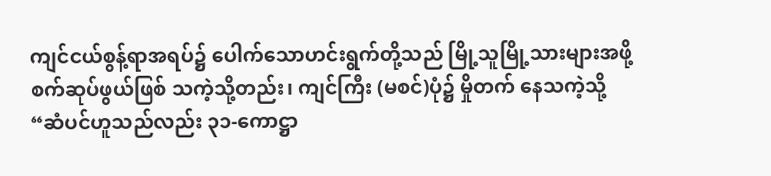ကျင်ငယ်စွန့်ရာအရပ်၌ ပေါက်သောဟင်းရွက်တို့သည် မြို့သူမြို့သားများအဖို့ စက်ဆုပ်ဖွယ်ဖြစ် သကဲ့သို့တည်း၊ ကျင်ကြီး (မစင်)ပုံ၌ မှိုတက် နေသကဲ့သို့ “ဆံပင်ဟူသည်လည်း ၃၁-ကောဋ္ဌာ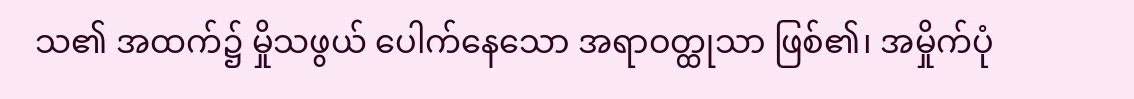သ၏ အထက်၌ မှိုသဖွယ် ပေါက်နေသော အရာဝတ္ထုသာ ဖြစ်၏၊ အမှိုက်ပုံ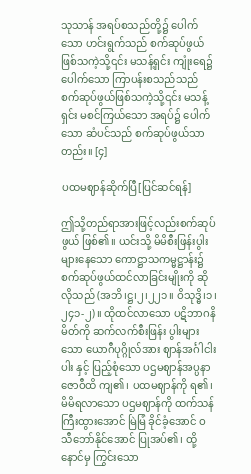သုသာန် အရပ်စသည်တို့၌ ပေါက်သော ဟင်းရွက်သည် စက်ဆုပ်ဖွယ် ဖြစ်သကဲ့သို့၎င်း မသန့်ရှင်း ကျုံးရေ၌ပေါက်သော ကြာပန်းစသည်သည် စက်ဆုပ်ဖွယ်ဖြစ်သကဲ့သို့၎င်း မသန့် ရှင်း မစင်ကြယ်သော အရပ်၌ ပေါက်သော ဆံပင်သည် စက်ဆုပ်ဖွယ်သာတည်း။ [၄]

ပထမဈာန်ဆိုက်ပြီ[ပြင်ဆင်ရန်]

ဤသို့တည်ရာအားဖြင့်လည်းစက်ဆုပ်ဖွယ် ဖြစ်၏။ ယင်းသို့ မိမိစီးဖြန်းပွါးများနေသော ကောဋ္ဌာသကမ္မဋ္ဌာန်း၌ စက်ဆုပ်ဖွယ်ထင်လာခြင်းမျိုးကို ဆိုလိုသည် (အဘိ၊ဋ္ဌ၊၂၊၂၂၁။ ဝိသုဒ္ဓိ၊၁၊၂၄၁-၂)။ ထိုထင်လာသော ပဋိဘာဂနိမိတ်ကို ဆက်လက်စီးဖြန်း ပွါးများသော ယောဂီပုဂ္ဂိုလ်အား ဈာန်အင်္ဂါငါးပါး နှင့် ပြည့်စုံသော ပဌမဈာန်အပ္ပနာဇောဝီထိ ကျ၏၊ ပထမဈာန်ကို ရ၏၊ မိမိရလာသော ပဌမဈာန်ကို ထက်သန်ကြီးထွားအောင် မြဲမြံ ခိုင်ခံ့အောင် ဝသီဘော်နိုင်အောင် ပြုအပ်၏၊ ထို့နောင်မှ ကြွင်းသော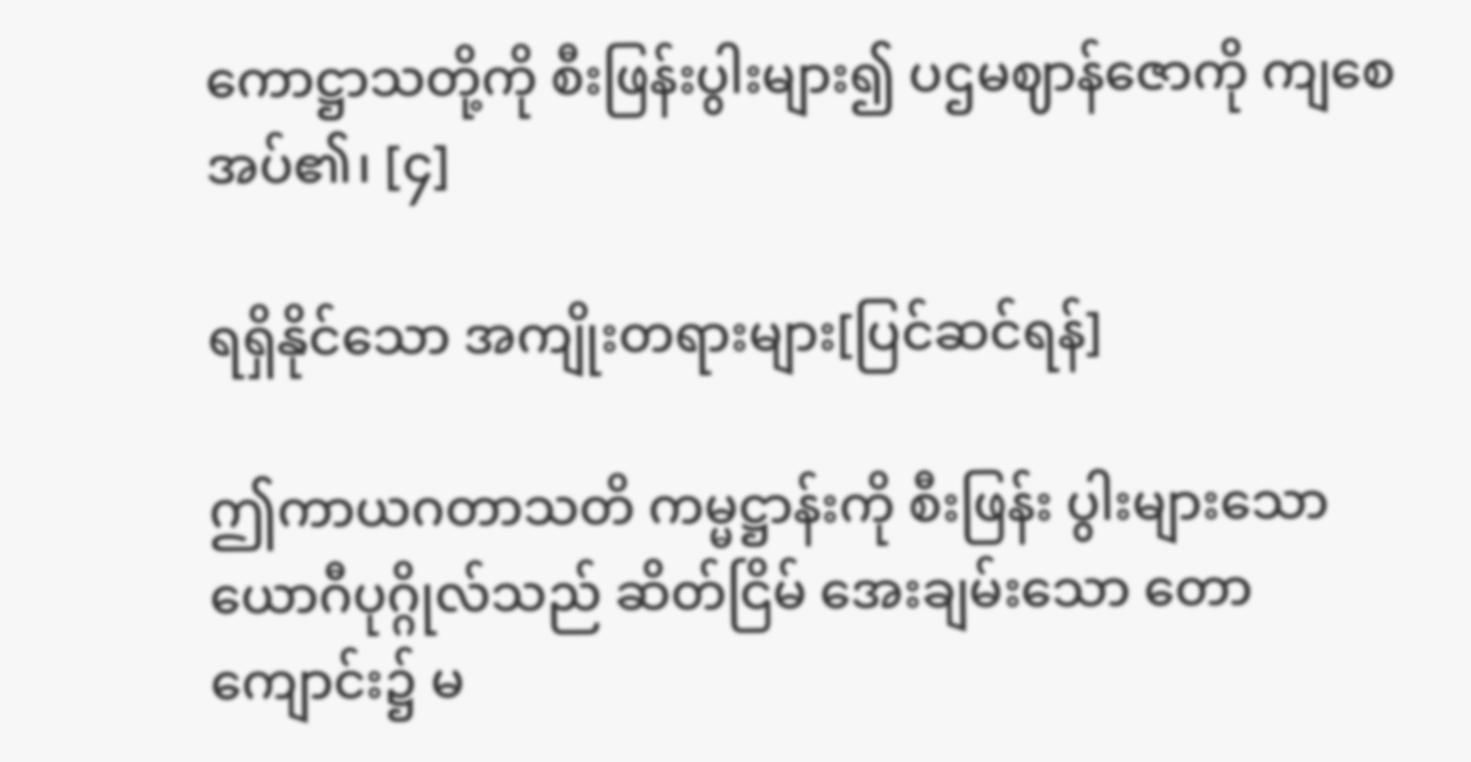ကောဋ္ဌာသတို့ကို စီးဖြန်းပွါးများ၍ ပဌမဈာန်ဇောကို ကျစေ အပ်၏၊ [၄]

ရရှိနိုင်သော အကျိုးတရားများ[ပြင်ဆင်ရန်]

ဤကာယဂတာသတိ ကမ္မဋ္ဌာန်းကို စီးဖြန်း ပွါးများသော ယောဂီပုဂ္ဂိုလ်သည် ဆိတ်ငြိမ် အေးချမ်းသော တောကျောင်း၌ မ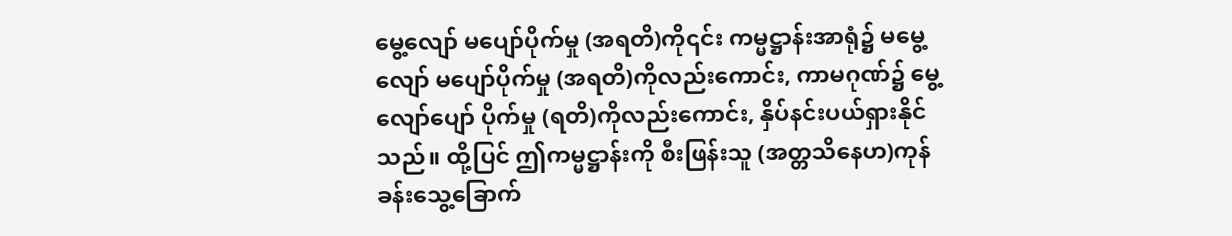မွေ့လျော် မပျော်ပိုက်မှု (အရတိ)ကို၎င်း ကမ္မဋ္ဌာန်းအာရုံ၌ မမွေ့လျော် မပျော်ပိုက်မှု (အရတိ)ကိုလည်းကောင်း, ကာမဂုဏ်၌ မွေ့လျော်ပျော် ပိုက်မှု (ရတိ)ကိုလည်းကောင်း, နှိပ်နင်းပယ်ရှားနိုင်သည်။ ထို့ပြင် ဤကမ္မဋ္ဌာန်းကို စီးဖြန်းသူ (အတ္တသိနေဟ)ကုန်ခန်းသွေ့ခြောက်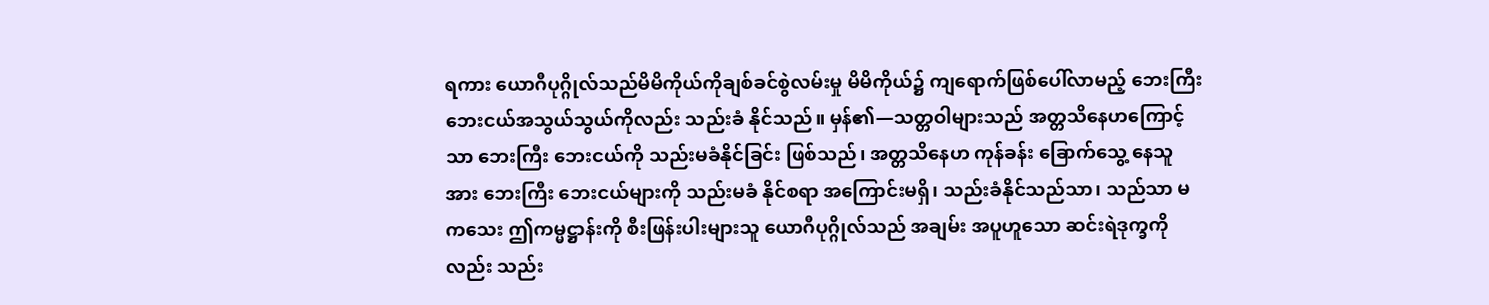ရကား ယောဂီပုဂ္ဂိုလ်သည်မိမိကိုယ်ကိုချစ်ခင်စွဲလမ်းမှု မိမိကိုယ်၌ ကျရောက်ဖြစ်ပေါ်လာမည့် ဘေးကြီးဘေးငယ်အသွယ်သွယ်ကိုလည်း သည်းခံ နိုင်သည်။ မှန်၏—သတ္တဝါများသည် အတ္တသိနေဟကြောင့်သာ ဘေးကြီး ဘေးငယ်ကို သည်းမခံနိုင်ခြင်း ဖြစ်သည်၊ အတ္တသိနေဟ ကုန်ခန်း ခြောက်သွေ့ နေသူအား ဘေးကြီး ဘေးငယ်များကို သည်းမခံ နိုင်စရာ အကြောင်းမရှိ၊ သည်းခံနိုင်သည်သာ၊ သည်သာ မကသေး ဤကမ္မဋ္ဌာန်းကို စီးဖြန်းပါးများသူ ယောဂီပုဂ္ဂိုလ်သည် အချမ်း အပူဟူသော ဆင်းရဲဒုက္ခကိုလည်း သည်း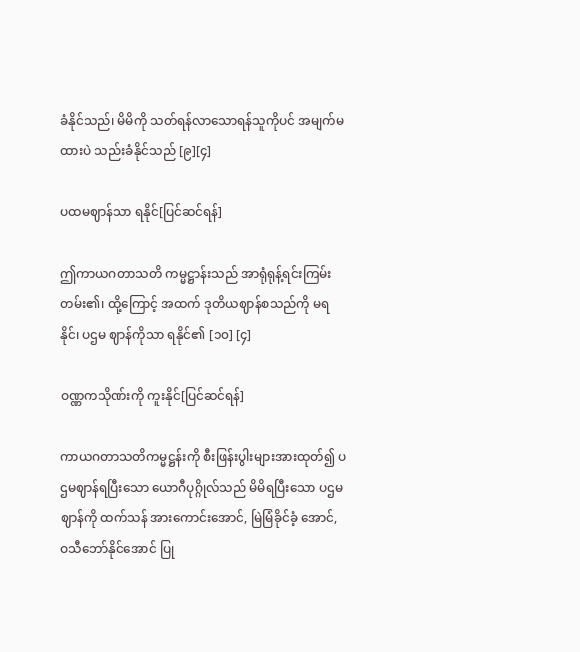ခံနိုင်သည်၊ မိမိကို သတ်ရန်လာသောရန်သူကိုပင် အမျက်မထားပဲ သည်းခံနိုင်သည် [၉][၄]

ပထမဈာန်သာ ရနိုင်[ပြင်ဆင်ရန်]

ဤကာယဂတာသတိ ကမ္မဋ္ဌာန်းသည် အာရုံရုန့်ရင်းကြမ်းတမ်း၏၊ ထို့ကြောင့် အထက် ဒုတိယဈာန်စသည်ကို မရနိုင်၊ ပဌမ ဈာန်ကိုသာ ရနိုင်၏ [၁၀] [၄]

ဝဏ္ဏကသိုဏ်းကို ကူးနိုင်[ပြင်ဆင်ရန်]

ကာယဂတာသတိကမ္မဋ္ဌန်းကို စီးဖြန်းပွါးများအားထုတ်၍ ပဌမဈာန်ရပြီးသော ယောဂီပုဂ္ဂိုလ်သည် မိမိရပြီးသော ပဌမဈာန်ကို ထက်သန် အားကောင်းအောင်, မြဲမြံခိုင်ခံ့ အောင်, ဝသီဘော်နိုင်အောင် ပြု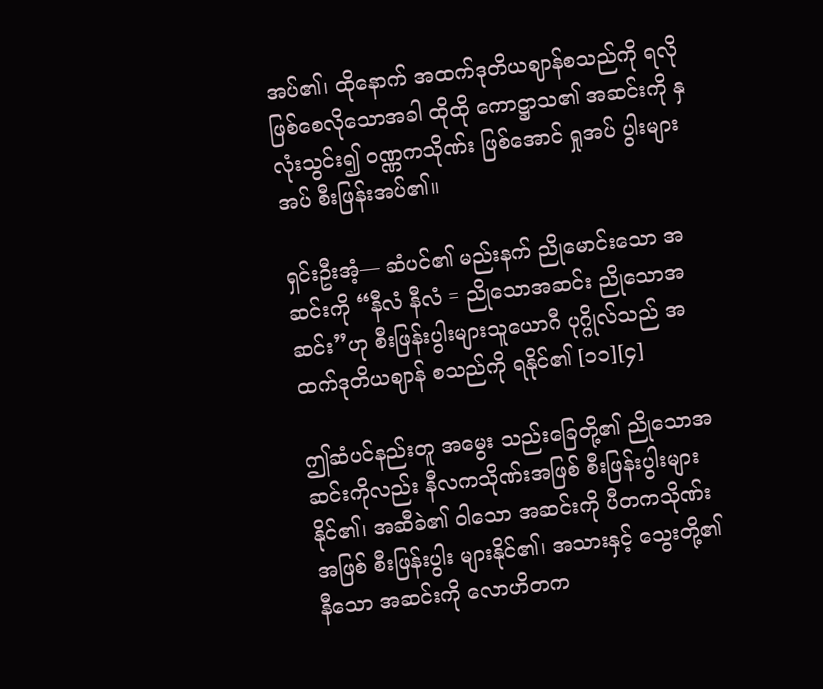အပ်၏၊ ထိုနောက် အထက်ဒုတိယဈာန်စသည်ကို ရလို ဖြစ်စေလိုသောအခါ ထိုထို ကောဋ္ဌာသ၏ အဆင်းကို နှလုံးသွင်း၍ ဝဏ္ဏကသိုဏ်း ဖြစ်အောင် ရှုအပ် ပွါးများအပ် စီးဖြန်းအပ်၏။

ရှင်းဦးအံ့— ဆံပင်၏ မည်းနက် ညိုမောင်းသော အဆင်းကို “နီလံ နီလံ = ညိုသောအဆင်း ညိုသောအဆင်း”ဟု စီးဖြန်းပွါးများသူယောဂီ ပုဂ္ဂိုလ်သည် အထက်ဒုတိယဈာန် စသည်ကို ရနိုင်၏ [၁၁][၄]

ဤဆံပင်နည်းတူ အမွေး သည်းခြေတို့၏ ညိုသောအဆင်းကိုလည်း နီလကသိုဏ်းအဖြစ် စီးဖြန်းပွါးများနိုင်၏၊ အဆီခဲ၏ ဝါသော အဆင်းကို ပီတကသိုဏ်းအဖြစ် စီးဖြန်းပွါး များနိုင်၏၊ အသားနှင့် သွေးတို့၏ နီသော အဆင်းကို လောဟိတက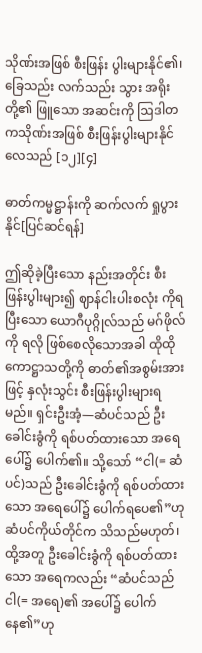သိုဏ်းအဖြစ် စီးဖြန်း ပွါးများနိုင်၏၊ ခြေသည်း လက်သည်း သွား အရိုးတို့၏ ဖြူသော အဆင်းကို ဩဒါတကသိုဏ်းအဖြစ် စီးဖြန်းပွါးများနိုင်လေသည် [၁၂][၄]

ဓာတ်ကမ္မဋ္ဌာန်းကို ဆက်လက် ရှုပွားနိုင်[ပြင်ဆင်ရန်]

ဤဆိုခဲ့ပြီးသော နည်းအတိုင်း စီးဖြန်းပွါးများ၍ ဈာန်ငါးပါးစလုံး ကိုရပြီးသော ယောဂီပုဂ္ဂိုလ်သည် မဂ်ဖိုလ်ကို ရလို ဖြစ်စေလိုသောအခါ ထိုထိုကောဋ္ဌာသတို့ကို ဓာတ်၏အစွမ်းအားဖြင့် နှလုံးသွင်း စီးဖြန်းပွါးများရမည်။ ရှင်းဦးအံ့—ဆံပင်သည် ဦးခေါင်းခွံကို ရစ်ပတ်ထားသော အရေ ပေါ်၌ ပေါက်၏။ သို့သော် “ငါ(= ဆံပင်)သည် ဦးခေါင်းခွံကို ရစ်ပတ်ထားသော အရေပေါ်၌ ပေါက်ရပေ၏”ဟု ဆံပင်ကိုယ်တိုင်က သိသည်မဟုတ်၊ ထို့အတူ ဦးခေါင်းခွံကို ရစ်ပတ်ထားသော အရေကလည်း “ဆံပင်သည် ငါ(= အရေ)၏ အပေါ်၌ ပေါက်နေ၏”ဟု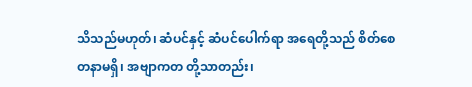သိသည်မဟုတ်၊ ဆံပင်နှင့် ဆံပင်ပေါက်ရာ အရေတို့သည် စိတ်စေတနာမရှိ၊ အဗျာကတ တို့သာတည်း၊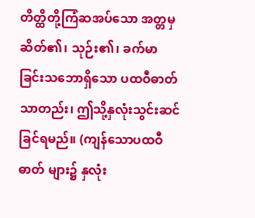တိတ္ထိတို့ကြံဆအပ်သော အတ္တမှ ဆိတ်၏၊ သုဉ်း၏၊ ခက်မာခြင်းသဘောရှိသော ပထဝီဓာတ်သာတည်း၊ ဤသို့နှလုံးသွင်းဆင်ခြင်ရမည်။ (ကျန်သောပထဝီဓာတ် များ၌ နှလုံး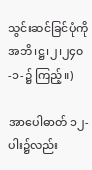သွင်းဆင်ခြင်ပုံကို အဘိ၊ဋ္ဌ၊၂၊၂၄၀-၁-၌ ကြည့်။)

အာပေါဓာတ် ၁၂-ပါး၌လည်း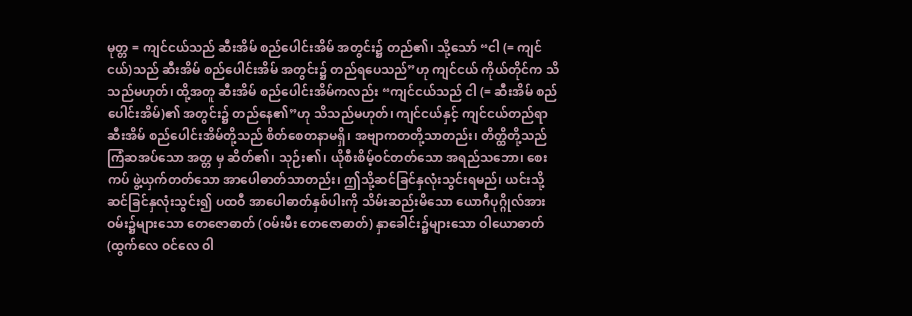မုတ္တ = ကျင်ငယ်သည် ဆီးအိမ် စည်ပေါင်းအိမ် အတွင်း၌ တည်၏၊ သို့သော် “ငါ (= ကျင်ငယ်)သည် ဆီးအိမ် စည်ပေါင်းအိမ် အတွင်း၌ တည်ရပေသည်”ဟု ကျင်ငယ် ကိုယ်တိုင်က သိသည်မဟုတ်၊ ထို့အတူ ဆီးအိမ် စည်ပေါင်းအိမ်ကလည်း “ကျင်ငယ်သည် ငါ (= ဆီးအိမ် စည်ပေါင်းအိမ်)၏ အတွင်း၌ တည်နေ၏”ဟု သိသည်မဟုတ်၊ ကျင်ငယ်နှင့် ကျင်ငယ်တည်ရာ ဆီးအိမ် စည်ပေါင်းအိမ်တို့သည် စိတ်စေတနာမရှိ၊ အဗျာကတတို့သာတည်း၊ တိတ္ထိတို့သည် ကြံဆအပ်သော အတ္တ မှ ဆိတ်၏၊ သုဉ်း၏၊ ယိုစီးစိမ့်ဝင်တတ်သော အရည်သဘော၊ စေးကပ် ဖွဲ့ယှက်တတ်သော အာပေါဓာတ်သာတည်း၊ ဤသို့ဆင်ခြင်နှလုံးသွင်းရမည်၊ ယင်းသို့ ဆင်ခြင်နှလုံးသွင်း၍ ပထဝီ အာပေါဓာတ်နှစ်ပါးကို သိမ်းဆည်းမိသော ယောဂီပုဂ္ဂိုလ်အား ဝမ်း၌များသော တေဇောဓာတ် (ဝမ်းမီး တေဇောဓာတ်) နှာခေါင်း၌များသော ဝါယောဓာတ် (ထွက်လေ ဝင်လေ ဝါ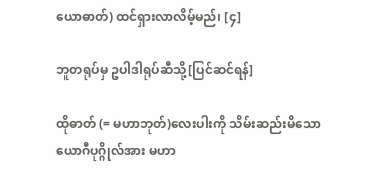ယောဓာတ်) ထင်ရှားလာလိမ့်မည်၊ [၄]

ဘူတရုပ်မှ ဥပါဒါရုပ်ဆီသို့[ပြင်ဆင်ရန်]

ထိုဓာတ် (= မဟာဘုတ်)လေးပါးကို သိမ်းဆည်းမိသော ယောဂီပုဂ္ဂိုလ်အား မဟာ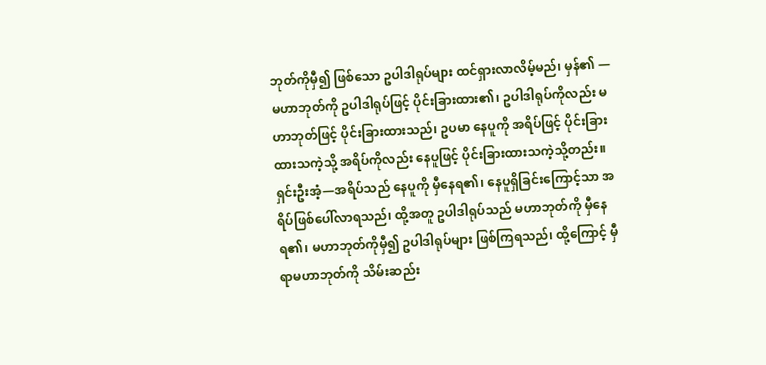ဘုတ်ကိုမှီ၍ ဖြစ်သော ဥပါဒါရုပ်များ ထင်ရှားလာလိမ့်မည်၊ မှန်၏ —မဟာဘုတ်ကို ဥပါဒါရုပ်ဖြင့် ပိုင်းခြားထား၏၊ ဥပါဒါရုပ်ကိုလည်း မဟာဘုတ်ဖြင့် ပိုင်းခြားထားသည်၊ ဥပမာ နေပူကို အရိပ်ဖြင့် ပိုင်းခြား ထားသကဲ့သို့ အရိပ်ကိုလည်း နေပူဖြင့် ပိုင်းခြားထားသကဲ့သို့တည်း။ ရှင်းဦးအံ့—အရိပ်သည် နေပူကို မှီနေရ၏၊ နေပူရှိခြင်းကြောင့်သာ အရိပ်ဖြစ်ပေါ်လာရသည်၊ ထို့အတူ ဥပါဒါရုပ်သည် မဟာဘုတ်ကို မှီနေရ၏၊ မဟာဘုတ်ကိုမှီ၍ ဥပါဒါရုပ်များ ဖြစ်ကြရသည်၊ ထို့ကြောင့် မှီရာမဟာဘုတ်ကို သိမ်းဆည်း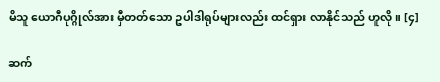မိသူ ယောဂီပုဂ္ဂိုလ်အား မှီတတ်သော ဥပါဒါရုပ်များလည်း ထင်ရှား လာနိုင်သည် ဟူလို။ [၄]

ဆက်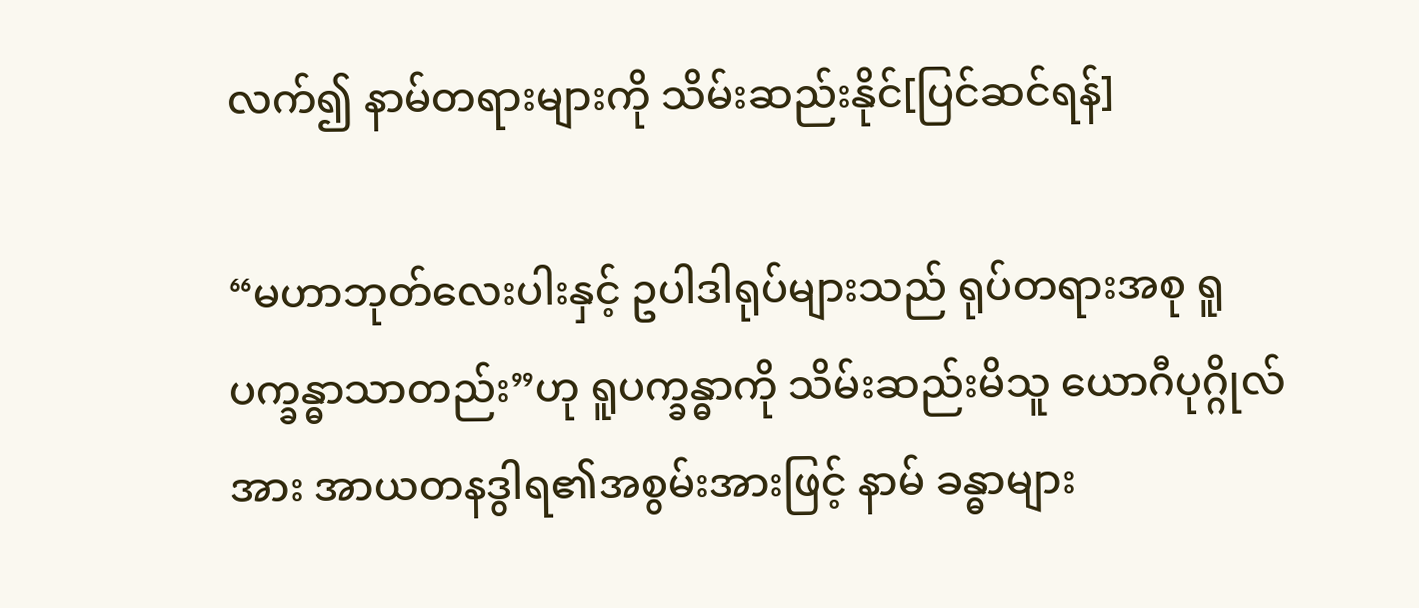လက်၍ နာမ်တရားများကို သိမ်းဆည်းနိုင်[ပြင်ဆင်ရန်]

“မဟာဘုတ်လေးပါးနှင့် ဥပါဒါရုပ်များသည် ရုပ်တရားအစု ရူပက္ခန္ဓာသာတည်း”ဟု ရူပက္ခန္ဓာကို သိမ်းဆည်းမိသူ ယောဂီပုဂ္ဂိုလ်အား အာယတနဒွါရ၏အစွမ်းအားဖြင့် နာမ် ခန္ဓာများ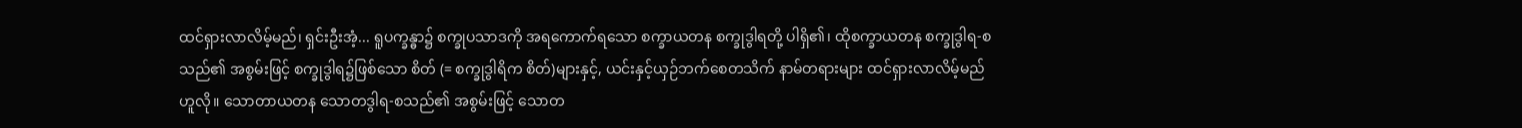ထင်ရှားလာလိမ့်မည်၊ ရှင်းဦးအံ့... ရူပက္ခန္ဓာ၌ စက္ခုပသာဒကို အရကောက်ရသော စက္ခာယတန စက္ခုဒွါရတို့ ပါရှိ၏၊ ထိုစက္ခာယတန စက္ခုဒွါရ-စသည်၏ အစွမ်းဖြင့် စက္ခုဒွါရ၌ဖြစ်သော စိတ် (= စက္ခုဒွါရိက စိတ်)များနှင့်, ယင်းနှင့်ယှဉ်ဘက်စေတသိက် နာမ်တရားများ ထင်ရှားလာလိမ့်မည်ဟူလို။ သောတာယတန သောတဒွါရ-စသည်၏ အစွမ်းဖြင့် သောတ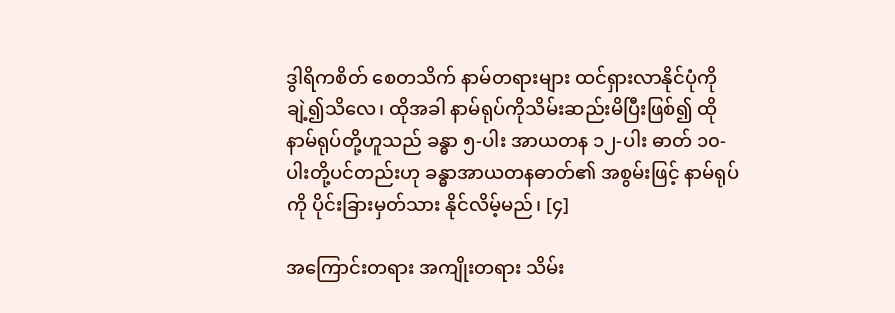ဒွါရိကစိတ် စေတသိက် နာမ်တရားများ ထင်ရှားလာနိုင်ပုံကို ချဲ့၍သိလေ၊ ထိုအခါ နာမ်ရုပ်ကိုသိမ်းဆည်းမိပြီးဖြစ်၍ ထိုနာမ်ရုပ်တို့ဟူသည် ခန္ဓာ ၅-ပါး အာယတန ၁၂-ပါး ဓာတ် ၁၀-ပါးတို့ပင်တည်းဟု ခန္ဓာအာယတနဓာတ်၏ အစွမ်းဖြင့် နာမ်ရုပ်ကို ပိုင်းခြားမှတ်သား နိုင်လိမ့်မည်၊ [၄]

အကြောင်းတရား အကျိုးတရား သိမ်း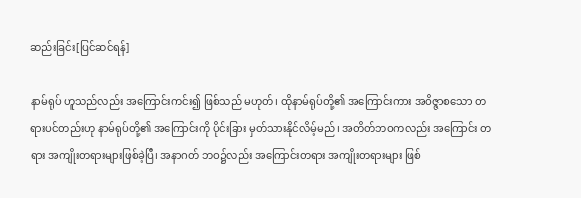ဆည်းခြင်း[ပြင်ဆင်ရန်]

နာမ်ရုပ် ဟူသည်လည်း အကြောင်းကင်း၍ ဖြစ်သည် မဟုတ်၊ ထိုနာမ်ရုပ်တို့၏ အကြောင်းကား အဝိဇ္ဇာစသော တရားပင်တည်းဟု နာမ်ရုပ်တို့၏ အကြောင်းကို ပိုင်းခြား မှတ်သားနိုင်လိမ့်မည်၊ အတိတ်ဘဝကလည်း အကြောင်း တရား အကျိုးတရားများဖြစ်ခဲ့ပြီ၊ အနာဂတ် ဘဝ၌လည်း အကြောင်းတရား အကျိုးတရားများ ဖြစ်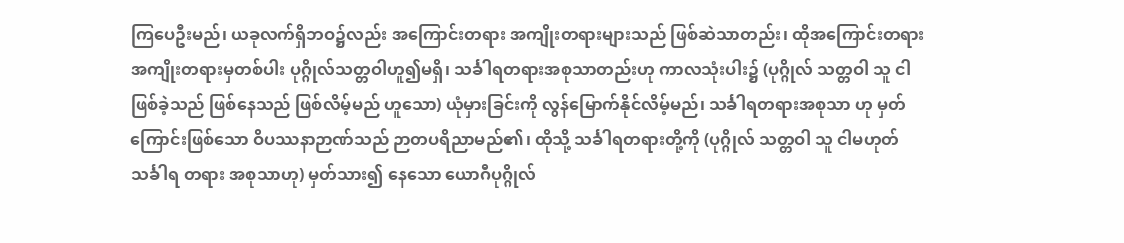ကြပေဦးမည်၊ ယခုလက်ရှိဘဝ၌လည်း အကြောင်းတရား အကျိုးတရားများသည် ဖြစ်ဆဲသာတည်း၊ ထိုအကြောင်းတရား အကျိုးတရားမှတစ်ပါး ပုဂ္ဂိုလ်သတ္တဝါဟူ၍မရှိ၊ သင်္ခါရတရားအစုသာတည်းဟု ကာလသုံးပါး၌ (ပုဂ္ဂိုလ် သတ္တဝါ သူ ငါ ဖြစ်ခဲ့သည် ဖြစ်နေသည် ဖြစ်လိမ့်မည် ဟူသော) ယုံမှားခြင်းကို လွန်မြောက်နိုင်လိမ့်မည်၊ သင်္ခါရတရားအစုသာ ဟု မှတ်ကြောင်းဖြစ်သော ဝိပဿနာဉာဏ်သည် ဉာတပရိညာမည်၏၊ ထိုသို့ သင်္ခါရတရားတို့ကို (ပုဂ္ဂိုလ် သတ္တဝါ သူ ငါမဟုတ် သင်္ခါရ တရား အစုသာဟု) မှတ်သား၍ နေသော ယောဂီပုဂ္ဂိုလ်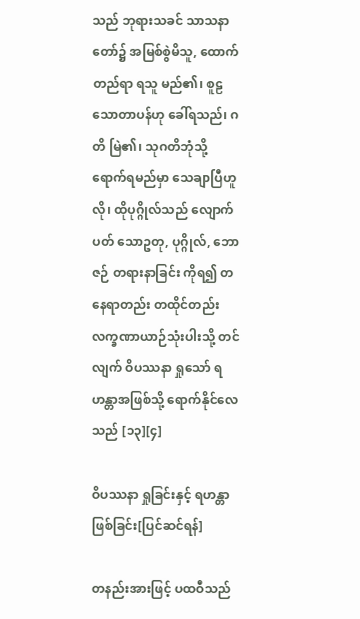သည် ဘုရားသခင် သာသနာတော်၌ အမြစ်စွဲမိသူ, ထောက်တည်ရာ ရသူ မည်၏၊ စူဠသောတာပန်ဟု ခေါ်ရသည်၊ ဂတိ မြဲ၏၊ သုဂတိဘုံသို့ ရောက်ရမည်မှာ သေချာပြီဟူလို၊ ထိုပုဂ္ဂိုလ်သည် လျောက်ပတ် သောဥတု, ပုဂ္ဂိုလ်, ဘောဇဉ် တရားနာခြင်း ကိုရ၍ တနေရာတည်း တထိုင်တည်း လက္ခဏာယာဉ်သုံးပါးသို့ တင်လျက် ဝိပဿနာ ရှုသော် ရဟန္တာအဖြစ်သို့ ရောက်နိုင်လေသည် [၁၃][၄]

ဝိပဿနာ ရှုခြင်းနှင့် ရဟန္တာဖြစ်ခြင်း[ပြင်ဆင်ရန်]

တနည်းအားဖြင့် ပထဝီသည်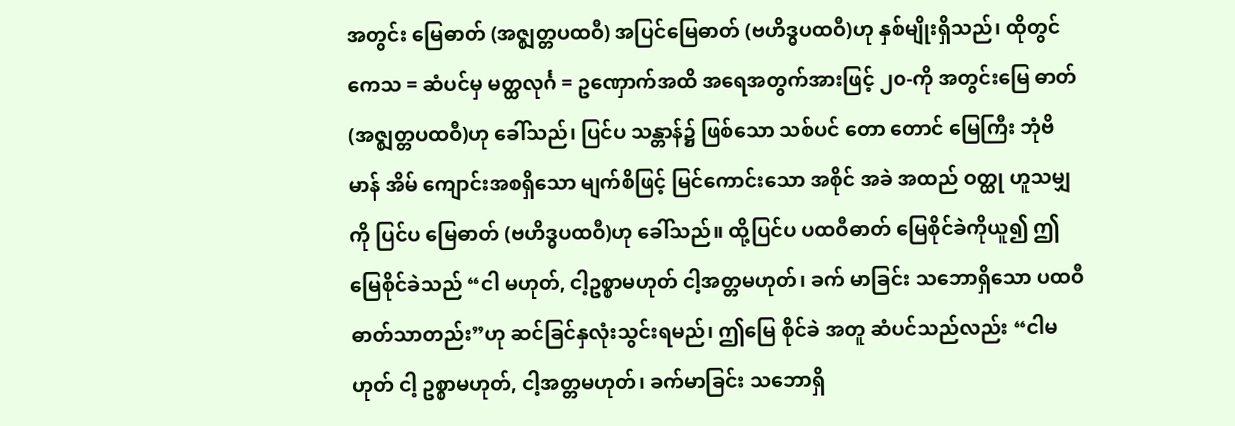အတွင်း မြေဓာတ် (အဇ္ဈတ္တပထဝီ) အပြင်မြေဓာတ် (ဗဟိဒ္ဓပထဝီ)ဟု နှစ်မျိုးရှိသည်၊ ထိုတွင် ကေသ = ဆံပင်မှ မတ္ထလုင်္ဂ = ဥဏှောက်အထိ အရေအတွက်အားဖြင့် ၂၀-ကို အတွင်းမြေ ဓာတ်(အဇ္ဈတ္တပထဝီ)ဟု ခေါ်သည်၊ ပြင်ပ သန္တာန်၌ ဖြစ်သော သစ်ပင် တော တောင် မြေကြီး ဘုံဗိမာန် အိမ် ကျောင်းအစရှိသော မျက်စိဖြင့် မြင်ကောင်းသော အစိုင် အခဲ အထည် ဝတ္ထု ဟူသမျှကို ပြင်ပ မြေဓာတ် (ဗဟိဒ္ဓပထဝီ)ဟု ခေါ်သည်။ ထို့ပြင်ပ ပထဝီဓာတ် မြေစိုင်ခဲကိုယူ၍ ဤမြေစိုင်ခဲသည် “ငါ မဟုတ်, ငါ့ဥစ္စာမဟုတ် ငါ့အတ္တမဟုတ်၊ ခက် မာခြင်း သဘောရှိသော ပထဝီ ဓာတ်သာတည်း”ဟု ဆင်ခြင်နှလုံးသွင်းရမည်၊ ဤမြေ စိုင်ခဲ အတူ ဆံပင်သည်လည်း “ငါမဟုတ် ငါ့ ဥစ္စာမဟုတ်, ငါ့အတ္တမဟုတ်၊ ခက်မာခြင်း သဘောရှိ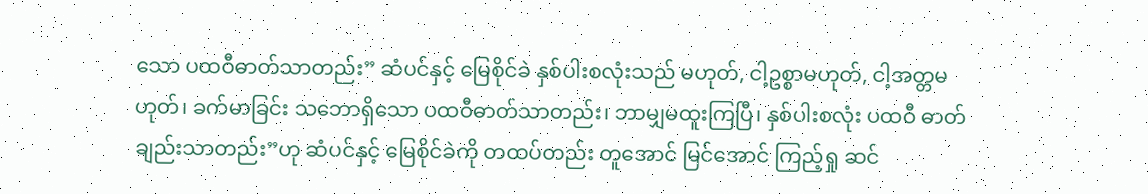သော ပထဝီဓာတ်သာတည်း” ဆံပင်နှင့် မြေစိုင်ခဲ နှစ်ပါးစလုံးသည် မဟုတ်, ငါ့ဥစ္စာမဟုတ်, ငါ့အတ္တမဟုတ်၊ ခက်မာခြင်း သဘောရှိသော ပထဝီဓာတ်သာတည်း၊ ဘာမျှမထူးကြပြီ၊ နှစ်ပါးစလုံး ပထဝီ ဓာတ်ချည်းသာတည်း”ဟု ဆံပင်နှင့် မြေစိုင်ခဲကို တထပ်တည်း တူအောင် မြင်အောင် ကြည့်ရှု ဆင်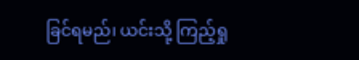ခြင်ရမည်၊ ယင်းသို့ ကြည့်ရှု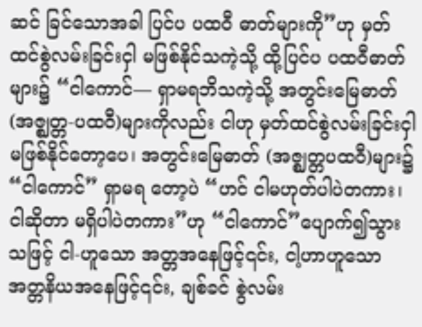ဆင် ခြင်သောအခါ ပြင်ပ ပထဝီ ဓာတ်များကို”ဟု မှတ်ထင်စွဲလမ်းခြင်းငှါ မဖြစ်နိုင်သကဲ့သို့ ထို့ပြင်ပ ပထဝီဓာတ်များ၌ “ငါကောင်— ရှာမရဘိသကဲ့သို့ အတွင်းမြေဓာတ် (အဇ္ဈတ္တ-ပထဝီ)များကိုလည်း ငါဟု မှတ်ထင်စွဲလမ်းခြင်းငှါ မဖြစ်နိုင်တော့ပေ၊ အတွင်းမြေဓာတ် (အဇ္ဈတ္တပထဝီ)များ၌ “ငါကောင်” ရှာမရ တော့ပဲ “ဟင် ငါမဟုတ်ပါပဲတကား၊ ငါဆိုတာ မရှိပါပဲတကား”ဟု “ငါကောင်”ပျောက်၍သွားသဖြင့် ငါ-ဟူသော အတ္တအနေဖြင့်၎င်း, ငါ့ဟာဟူသော အတ္တနိယအနေဖြင့်၎င်း, ချစ်ခင် စွဲလမ်း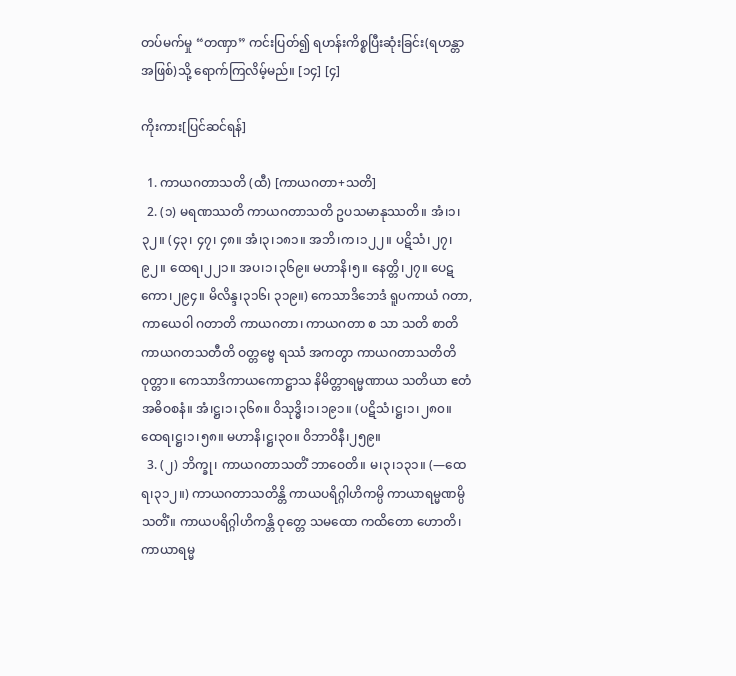တပ်မက်မှု “တဏှာ” ကင်းပြတ်၍ ရဟန်းကိစ္စပြီးဆုံးခြင်း(ရဟန္တာအဖြစ်)သို့ ရောက်ကြလိမ့်မည်။ [၁၄] [၄]

ကိုးကား[ပြင်ဆင်ရန်]

  1. ကာယဂတာသတိ (ထီ) [ကာယဂတာ+သတိ]
  2. (၁) မရဏဿတိ ကာယဂတာသတိ ဥပသမာနုဿတိ။ အံ၊၁၊၃၂။ (၄၃၊ ၄၇၊ ၄၈။ အံ၊၃၊၁၈၁။ အဘိ၊က၊၁၂၂။ ပဋိသံ၊၂၇၊ ၉၂။ ထေရ၊၂၂၁။ အပ၊၁၊၃၆၉။ မဟာနိ၊၅။ နေတ္တိ၊၂၇။ ပေဋကော၊၂၉၄။ မိလိန္ဒ၊၃၁၆၊ ၃၁၉။) ကေသာဒိဘေဒံ ရူပကာယံ ဂတာ, ကာယေဝါ ဂတာတိ ကာယဂတာ၊ ကာယဂတာ စ သာ သတိ စာတိ ကာယဂတသတီတိ ဝတ္တဗ္ဗေ ရဿံ အကတွာ ကာယဂတာသတိတိ ဝုတ္တာ။ ကေသာဒိကာယကောဋ္ဌာသ နိမိတ္တာရမ္မဏာယ သတိယာ ဧတံ အဓိဝစနံ။ အံ၊ဋ္ဌ၊၁၊၃၆၈။ ဝိသုဒ္ဓိ၊၁၊၁၉၁။ (ပဋိသံ၊ဋ္ဌ၊၁၊၂၈၀။ ထေရ၊ဋ္ဌ၊၁၊၅၈။ မဟာနိ၊ဋ္ဌ၊၃၀။ ဝိဘာဝိနီ၊၂၅၉။
  3. (၂) ဘိက္ခု၊ ကာယဂတာသတိံ ဘာဝေတိ။ မ၊၃၊၁၃၁။ (—ထေရ၊၃၁၂။) ကာယဂတာသတိန္တိ ကာယပရိဂ္ဂါဟိကမ္ပိ ကာယာရမ္မဏမ္ပိ သတိံ။ ကာယပရိဂ္ဂါဟိကန္တိ ဝုတ္တေ သမထော ကထိတော ဟောတိ၊ ကာယာရမ္မ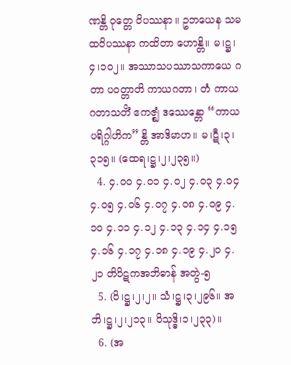ဏန္တိ ဝုတ္တေ ဝိပဿနာ။ ဥဘယေန သမထဝိပဿနာ ကထိတာ ဟောန္တိ။ မ၊ဋ္ဌ၊၄၊၁၀၂။ အဿာသပဿာသကာယေ ဂတာ ပဝတ္တာတိ ကာယဂတာ၊ တံ ကာယဂတာသတိံ ဧကဇ္ဈံ ဒဿေန္တော “ကာယပရိဂ္ဂါဟိက”န္တိ အာဒိမာဟ။ မ၊ဋီ၊၃၊၃၁၅။ (ထေရ၊ဋ္ဌ၊၂၊၂၃၅။)
  4. ၄.၀၀ ၄.၀၁ ၄.၀၂ ၄.၀၃ ၄.၀၄ ၄.၀၅ ၄.၀၆ ၄.၀၇ ၄.၀၈ ၄.၀၉ ၄.၁၀ ၄.၁၁ ၄.၁၂ ၄.၁၃ ၄.၁၄ ၄.၁၅ ၄.၁၆ ၄.၁၇ ၄.၁၈ ၄.၁၉ ၄.၂၀ ၄.၂၁ တိပိဋကအဘိဓာန် အတွဲ-၅
  5. (ဝိ၊ဋ္ဌ၊၂၊၂။ သံ၊ဋ္ဌ၊၃၊၂၉၆။ အဘိ၊ဋ္ဌ၊၂၊၂၁၃။ ဝိသုဒ္ဓိ၊၁၊၂၃၃)။
  6. (အ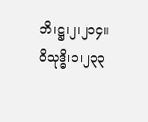ဘိ၊ဋ္ဌ၊၂၊၂၁၄။ ဝိသုဒ္ဓိ၊၁၊၂၃၃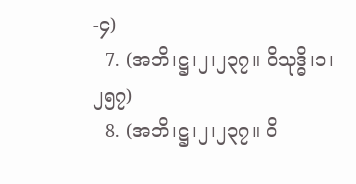-၄)
  7. (အဘိ၊ဋ္ဌ၊၂၊၂၃၇။ ဝိသုဒ္ဓိ၊၁၊၂၅၇)
  8. (အဘိ၊ဋ္ဌ၊၂၊၂၃၇။ ဝိ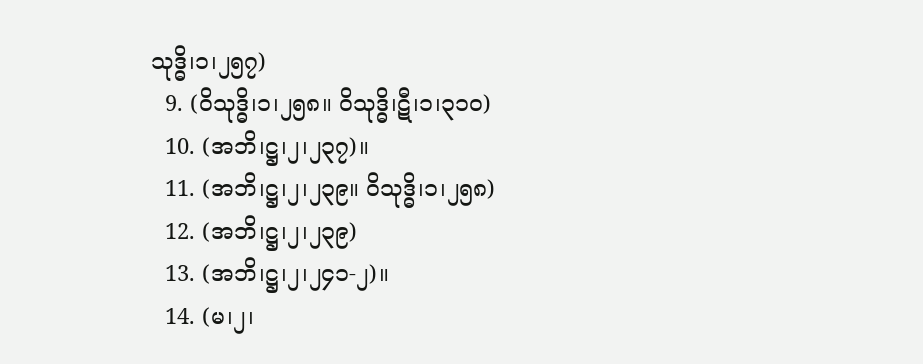သုဒ္ဓိ၊၁၊၂၅၇)
  9. (ဝိသုဒ္ဓိ၊၁၊၂၅၈။ ဝိသုဒ္ဓိ၊ဋီ၊၁၊၃၁၀)
  10. (အဘိ၊ဋ္ဌ၊၂၊၂၃၇)။
  11. (အဘိ၊ဋ္ဌ၊၂၊၂၃၉။ ဝိသုဒ္ဓိ၊၁၊၂၅၈)
  12. (အဘိ၊ဋ္ဌ၊၂၊၂၃၉)
  13. (အဘိ၊ဋ္ဌ၊၂၊၂၄၁-၂)။
  14. (မ၊၂၊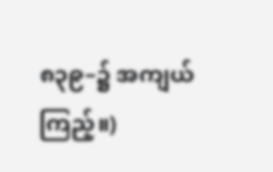၈၃၉–၌ အကျယ် ကြည့်။)